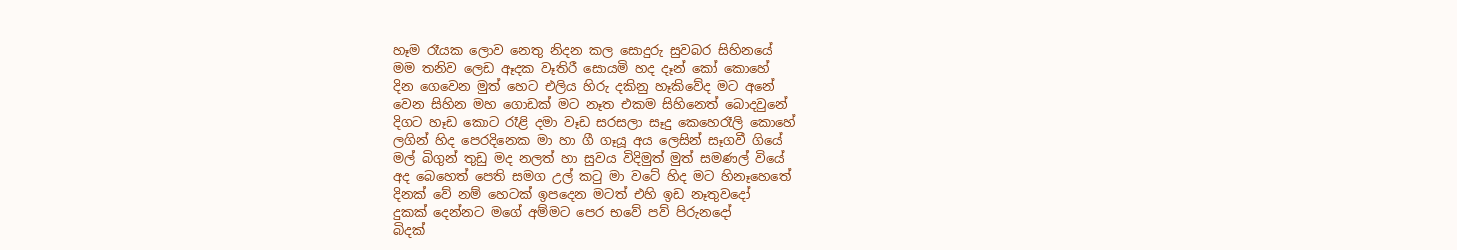හෑම රෑයක ලොව නෙතු නිදන කල සොදුරු සුවබර සිහිනයේ
මම තනිව ලෙඩ ඈදක වෑතිරී සොයමි හද දෑන් කෝ කොහේ
දින ගෙවෙන මුත් හෙට එලිය හිරු දකිනු හෑකිවේද මට අනේ
වෙන සිහින මහ ගොඩක් මට නෑත එකම සිහිනෙත් බොදවුනේ
දිගට හෑඩ කොට රෑළි දමා වෑඩ සරසලා සෑදු කෙහෙරෑලි කොහේ
ලගින් හිද පෙරදිනෙක මා හා ගී ගෑයූ අය ලෙසින් සෑගවී ගියේ
මල් බිගුන් තුඩු මද නලත් හා සුවය විදිමුත් මුත් සමණල් වියේ
අද බෙහෙත් පෙති සමග උල් කටු මා වටේ හිද මට හිනෑහෙතේ
දිනක් වේ නම් හෙටක් ඉපදෙන මටත් එහි ඉඩ නෑතුවදෝ
දුකක් දෙන්නට මගේ අම්මට පෙර භවේ පව් පිරුනදෝ
බිදක්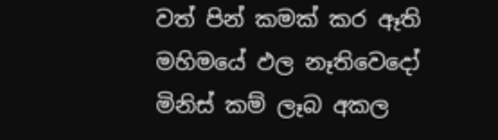වත් පින් කමක් කර ඈති මහිමයේ ඵල නෑතිවෙදෝ
මිනිස් කම් ලෑබ අකල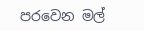පරවෙන මල්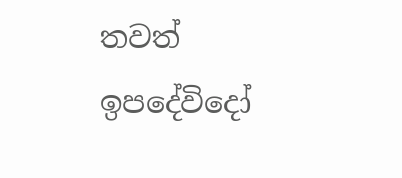තවත් ඉපදේවිදෝ